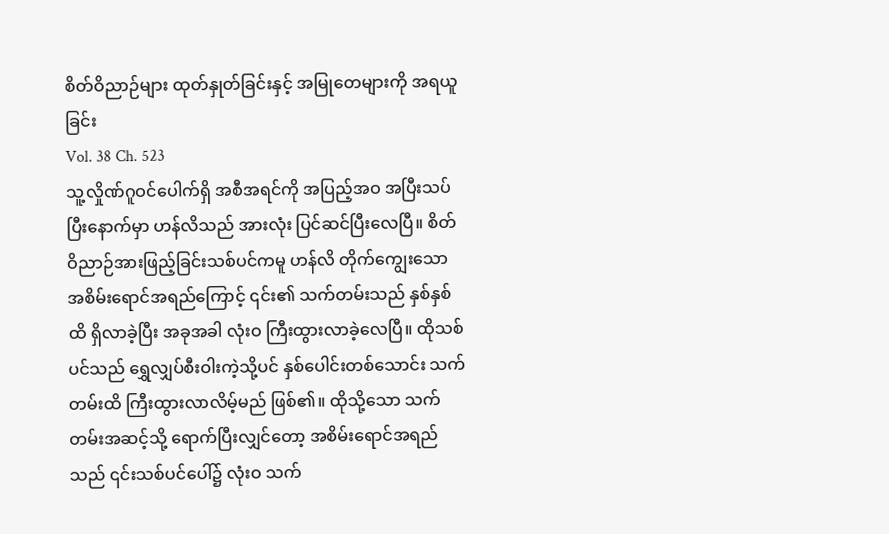စိတ်ဝိညာဉ်များ ထုတ်နှုတ်ခြင်းနှင့် အမြုတေများကို အရယူခြင်း
Vol. 38 Ch. 523
သူ့လှိုဏ်ဂူဝင်ပေါက်ရှိ အစီအရင်ကို အပြည့်အဝ အပြီးသပ်ပြီးနောက်မှာ ဟန်လိသည် အားလုံး ပြင်ဆင်ပြီးလေပြီ။ စိတ်ဝိညာဉ်အားဖြည့်ခြင်းသစ်ပင်ကမူ ဟန်လိ တိုက်ကျွေးသော အစိမ်းရောင်အရည်ကြောင့် ၎င်း၏ သက်တမ်းသည် နှစ်နှစ်ထိ ရှိလာခဲ့ပြီး အခုအခါ လုံးဝ ကြီးထွားလာခဲ့လေပြီ။ ထိုသစ်ပင်သည် ရွှေလျှပ်စီးဝါးကဲ့သို့ပင် နှစ်ပေါင်းတစ်သောင်း သက်တမ်းထိ ကြီးထွားလာလိမ့်မည် ဖြစ်၏။ ထိုသို့သော သက်တမ်းအဆင့်သို့ ရောက်ပြီးလျှင်တော့ အစိမ်းရောင်အရည်သည် ၎င်းသစ်ပင်ပေါ်၌ လုံးဝ သက်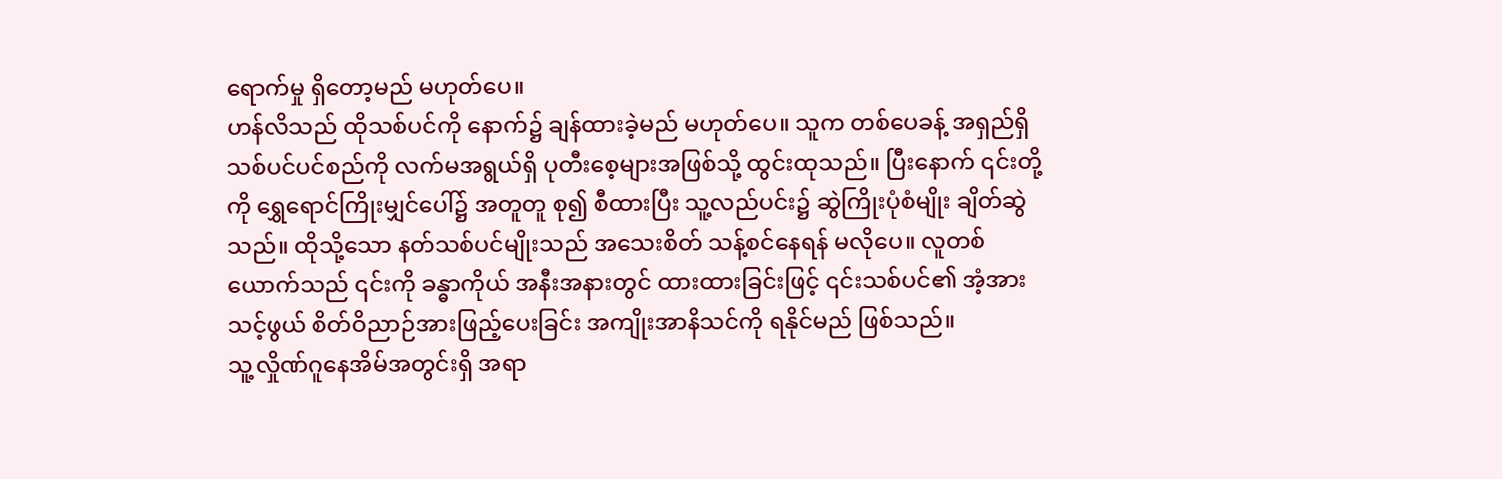ရောက်မှု ရှိတော့မည် မဟုတ်ပေ။
ဟန်လိသည် ထိုသစ်ပင်ကို နောက်၌ ချန်ထားခဲ့မည် မဟုတ်ပေ။ သူက တစ်ပေခန့် အရှည်ရှိ သစ်ပင်ပင်စည်ကို လက်မအရွယ်ရှိ ပုတီးစေ့များအဖြစ်သို့ ထွင်းထုသည်။ ပြီးနောက် ၎င်းတို့ကို ရွှေရောင်ကြိုးမျှင်ပေါ်၌ အတူတူ စု၍ စီထားပြီး သူ့လည်ပင်း၌ ဆွဲကြိုးပုံစံမျိုး ချိတ်ဆွဲသည်။ ထိုသို့သော နတ်သစ်ပင်မျိုးသည် အသေးစိတ် သန့်စင်နေရန် မလိုပေ။ လူတစ်ယောက်သည် ၎င်းကို ခန္ဓာကိုယ် အနီးအနားတွင် ထားထားခြင်းဖြင့် ၎င်းသစ်ပင်၏ အံ့အားသင့်ဖွယ် စိတ်ဝိညာဉ်အားဖြည့်ပေးခြင်း အကျိုးအာနိသင်ကို ရနိုင်မည် ဖြစ်သည်။
သူ့လှိုဏ်ဂူနေအိမ်အတွင်းရှိ အရာ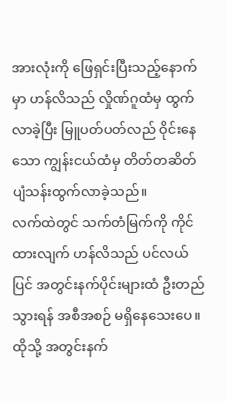အားလုံးကို ဖြေရှင်းပြီးသည့်နောက်မှာ ဟန်လိသည် လှိုဏ်ဂူထံမှ ထွက်လာခဲ့ပြီး မြူပတ်ပတ်လည် ဝိုင်းနေသော ကျွန်းငယ်ထံမှ တိတ်တဆိတ် ပျံသန်းထွက်လာခဲ့သည်။
လက်ထဲတွင် သက်တံမြက်ကို ကိုင်ထားလျက် ဟန်လိသည် ပင်လယ်ပြင် အတွင်းနက်ပိုင်းများထံ ဦးတည်သွားရန် အစီအစဉ် မရှိနေသေးပေ။ ထိုသို့ အတွင်းနက်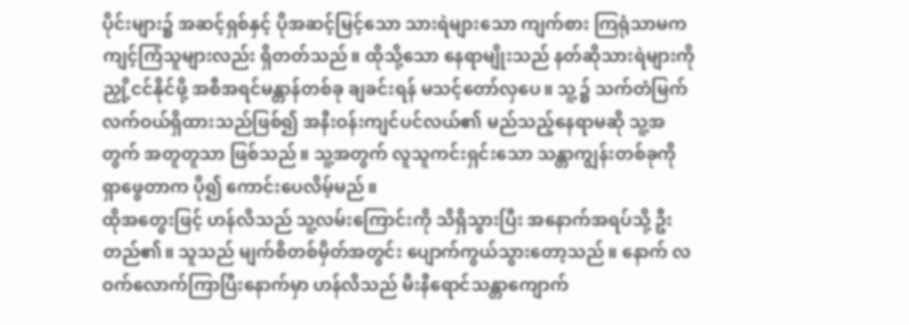ပိုင်းများ၌ အဆင့်ရှစ်နှင့် ပိုအဆင့်မြင့်သော သားရဲများသော ကျက်စား ကြရုံသာမက ကျင့်ကြံသူများလည်း ရှိတတ်သည်။ ထိုသို့သော နေရာမျိုးသည် နတ်ဆိုသားရဲများကို ညှို့ငင်နိုင်ဖို့ အစီအရင်မန္တာန်တစ်ခု ချခင်းရန် မသင့်တော်လှပေ။ သူ့၌ သက်တံမြက် လက်ဝယ်ရှိထားသည်ဖြစ်၍ အနီးဝန်းကျင်ပင်လယ်၏ မည်သည့်နေရာမဆို သူ့အတွက် အတူတူသာ ဖြစ်သည်။ သူ့အတွက် လူသူကင်းရှင်းသော သန္တာကျွန်းတစ်ခုကို ရှာဖွေတာက ပို၍ ကောင်းပေလိမ့်မည်။
ထိုအတွေးဖြင့် ဟန်လိသည် သူ့လမ်းကြောင်းကို သိရှိသွားပြီး အနောက်အရပ်သို့ ဦးတည်၏။ သူသည် မျက်စိတစ်မှိတ်အတွင်း ပျောက်ကွယ်သွားတော့သည်။ နောက် လဝက်လောက်ကြာပြီးနောက်မှာ ဟန်လိသည် မီးနီရောင်သန္တာကျောက်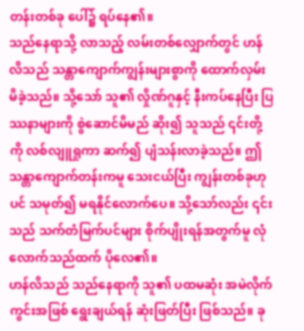တန်းတစ်ခု ပေါ်၌ ရပ်နေ၏။
သည်နေရာသို့ လာသည့် လမ်းတစ်လျှောက်တွင် ဟန်လိသည် သန္တာကျောက်ကျွန်းများစွာကို ထောက်လှမ်းမိခဲ့သည်။ သို့သော် သူ၏ လှိုဏ်ဂူနှင့် နီးကပ်နေပြီး ပြဿနာများကို စွဲဆောင်မိမည် ဆိုး၍ သူသည် ၎င်းတို့ကို လစ်လျူရှုကာ ဆက်၍ ပျံသန်းလာခဲ့သည်။ ဤသန္တာကျောက်တန်းကမူ သေးငယ်ပြီး ကျွန်းတစ်ခုဟုပင် သမုတ်၍ မရနိုင်လောက်ပေ။ သို့သော်လည်း ၎င်းသည် သက်တံမြက်ပင်များ စိုက်ပျိုးရန်အတွက်မူ လုံလောက်သည်ထက် ပိုလေ၏။
ဟန်လိသည် သည်နေရာကို သူ၏ ပထမဆုံး အမဲလိုက်ကွင်းအဖြစ် ရွေးချယ်ရန် ဆုံးဖြတ်ပြီး ဖြစ်သည်။ ခု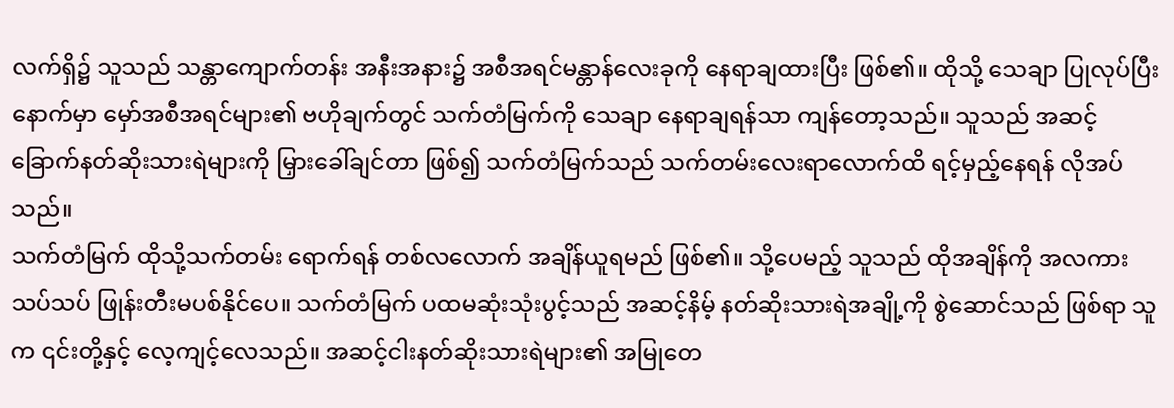လက်ရှိ၌ သူသည် သန္တာကျောက်တန်း အနီးအနား၌ အစီအရင်မန္တာန်လေးခုကို နေရာချထားပြီး ဖြစ်၏။ ထိုသို့ သေချာ ပြုလုပ်ပြီးနောက်မှာ မှော်အစီအရင်များ၏ ဗဟိုချက်တွင် သက်တံမြက်ကို သေချာ နေရာချရန်သာ ကျန်တော့သည်။ သူသည် အဆင့်ခြောက်နတ်ဆိုးသားရဲများကို မြှားခေါ်ချင်တာ ဖြစ်၍ သက်တံမြက်သည် သက်တမ်းလေးရာလောက်ထိ ရင့်မှည့်နေရန် လိုအပ်သည်။
သက်တံမြက် ထိုသို့သက်တမ်း ရောက်ရန် တစ်လလောက် အချိန်ယူရမည် ဖြစ်၏။ သို့ပေမည့် သူသည် ထိုအချိန်ကို အလကားသပ်သပ် ဖြုန်းတီးမပစ်နိုင်ပေ။ သက်တံမြက် ပထမဆုံးသုံးပွင့်သည် အဆင့်နိမ့် နတ်ဆိုးသားရဲအချို့ကို စွဲဆောင်သည် ဖြစ်ရာ သူက ၎င်းတို့နှင့် လေ့ကျင့်လေသည်။ အဆင့်ငါးနတ်ဆိုးသားရဲများ၏ အမြုတေ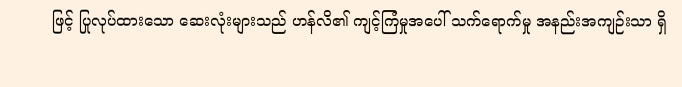ဖြင့် ပြုလုပ်ထားသော ဆေးလုံးများသည် ဟန်လိ၏ ကျင့်ကြံမှုအပေါ် သက်ရောက်မှု အနည်းအကျဉ်းသာ ရှိ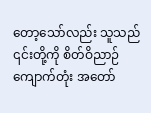တော့သော်လည်း သူသည် ၎င်းတို့ကို စိတ်ဝိညာဉ်ကျောက်တုံး အတော်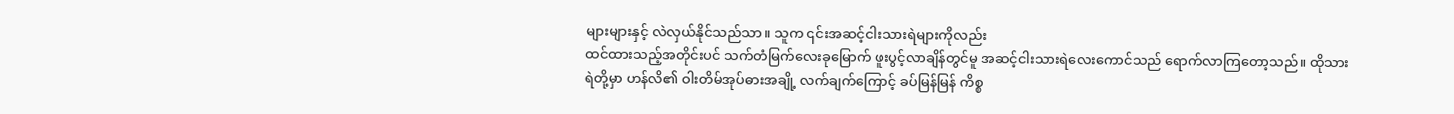များများနှင့် လဲလှယ်နိုင်သည်သာ။ သူက ၎င်းအဆင့်ငါးသားရဲများကိုလည်း
ထင်ထားသည့်အတိုင်းပင် သက်တံမြက်လေးခုမြောက် ဖူးပွင့်လာချိန်တွင်မူ အဆင့်ငါးသားရဲလေးကောင်သည် ရောက်လာကြတော့သည်။ ထိုသားရဲတို့မှာ ဟန်လိ၏ ဝါးတိမ်အုပ်ဓားအချို့ လက်ချက်ကြောင့် ခပ်မြန်မြန် ကိစ္စ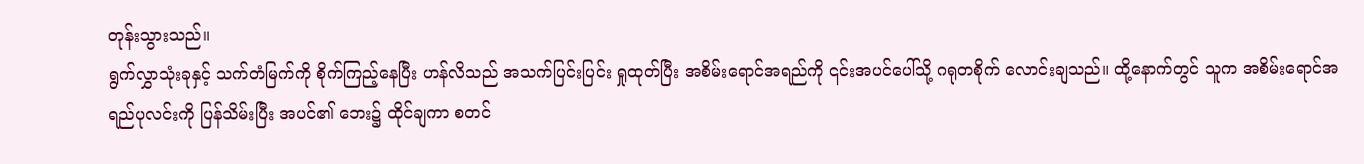တုန်းသွားသည်။
ရွက်လွှာသုံးခုနှင့် သက်တံမြက်ကို စိုက်ကြည့်နေပြီး ဟန်လိသည် အသက်ပြင်းပြင်း ရှုထုတ်ပြီး အစိမ်းရောင်အရည်ကို ၎င်းအပင်ပေါ်သို့ ဂရုတစိုက် လောင်းချသည်။ ထို့နောက်တွင် သူက အစိမ်းရောင်အရည်ပုလင်းကို ပြန်သိမ်းပြီး အပင်၏ ဘေး၌ ထိုင်ချကာ စတင်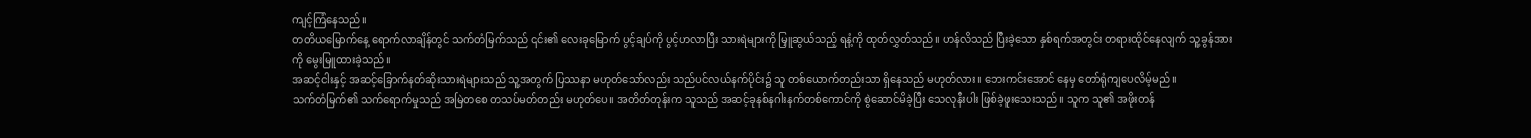ကျင့်ကြံနေသည်။
တတိယမြောက်နေ့ ရောက်လာချိန်တွင် သက်တံမြက်သည် ၎င်း၏ လေးခုမြောက် ပွင့်ချပ်ကို ပွင့်ဟလာပြီး သားရဲများကို မြှူဆွယ်သည့် ရနံ့ကို ထုတ်လွှတ်သည်။ ဟန်လိသည် ပြီးခဲ့သော နှစ်ရက်အတွင်း တရားထိုင်နေလျက် သူ့ခွန်အားကို မွေးမြူထားခဲ့သည်။
အဆင့်ငါးနှင့် အဆင့်ခြောက်နတ်ဆိုးသားရဲများသည် သူ့အတွက် ပြဿနာ မဟုတ်သော်လည်း သည်ပင်လယ်နက်ပိုင်း၌ သူ တစ်ယောက်တည်းသာ ရှိနေသည် မဟုတ်လား။ ဘေးကင်းအောင် နေမှ တော်ရုံကျပေလိမ့်မည်။
သက်တံမြက်၏ သက်ရောက်မှုသည် အမြဲတစေ တသပ်မတ်တည်း မဟုတ်ပေ။ အတိတ်တုန်းက သူသည် အဆင့်ခုနစ်နဂါးနက်တစ်ကောင်ကို စွဲဆောင်မိခဲ့ပြီး သေလုနီးပါး ဖြစ်ခဲ့ဖူးသေးသည်။ သူက သူ၏ အဖိုးတန်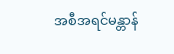အစီအရင်မန္တာန်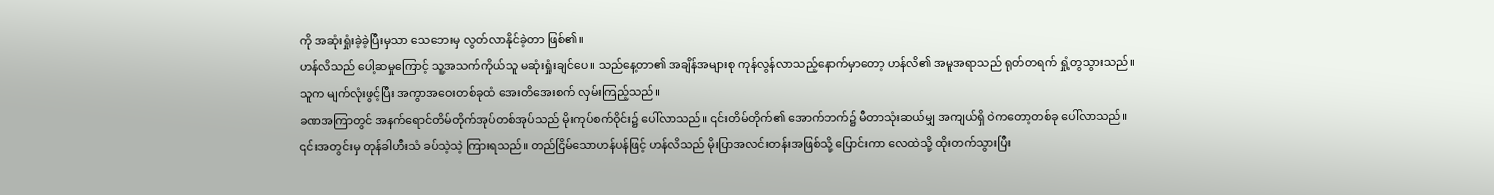ကို အဆုံးရှုံးခဲ့ခဲ့ပြီးမှသာ သေဘေးမှ လွတ်လာနိုင်ခဲ့တာ ဖြစ်၏။
ဟန်လိသည် ပေါ့ဆမှုကြောင့် သူ့အသက်ကိုယ်သူ မဆုံးရှုံးချင်ပေ။ သည်နေ့တာ၏ အချိန်အများစု ကုန်လွန်လာသည့်နောက်မှာတော့ ဟန်လိ၏ အမူအရာသည် ရုတ်တရက် ရှုံ့တွသွားသည်။ သူက မျက်လုံးဖွင့်ပြီး အကွာအဝေးတစ်ခုထံ အေးတိအေးစက် လှမ်းကြည့်သည်။
ခဏအကြာတွင် အနက်ရောင်တိမ်တိုက်အုပ်တစ်အုပ်သည် မိုးကုပ်စက်ဝိုင်း၌ ပေါ်လာသည်။ ၎င်းတိမ်တိုက်၏ အောက်ဘက်၌ မီတာသုံးဆယ်မျှ အကျယ်ရှိ ဝဲကတော့တစ်ခု ပေါ်လာသည်။ ၎င်းအတွင်းမှ တုန်ခါဟီးသံ ခပ်သဲ့သဲ့ ကြားရသည်။ တည်ငြိမ်သောဟန်ပန်ဖြင့် ဟန်လိသည် မိုးပြာအလင်းတန်းအဖြစ်သို့ ပြောင်းကာ လေထဲသို့ ထိုးတက်သွားပြီး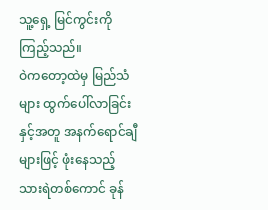သူ့ရှေ့ မြင်ကွင်းကို ကြည့်သည်။
ဝဲကတော့ထဲမှ မြည်သံများ ထွက်ပေါ်လာခြင်းနှင့်အတူ အနက်ရောင်ချီများဖြင့် ဖုံးနေသည့် သားရဲတစ်ကောင် ခုန်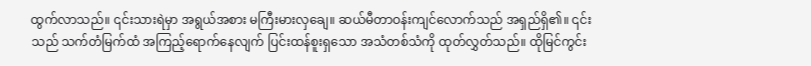ထွက်လာသည်။ ၎င်းသားရဲမှာ အရွယ်အစား မကြီးမားလှချေ။ ဆယ်မီတာဝန်းကျင်လောက်သည် အရှည်ရှိ၏။ ၎င်းသည် သက်တံမြက်ထံ အကြည့်ရောက်နေလျက် ပြင်းထန်စူးရှသော အသံတစ်သံကို ထုတ်လွှတ်သည်။ ထိုမြင်ကွင်း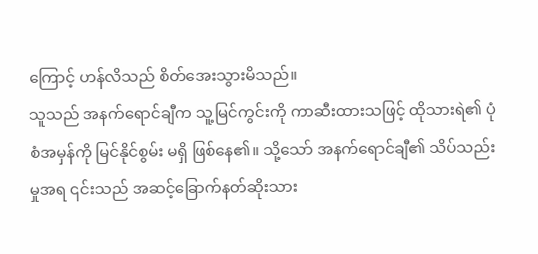ကြောင့် ဟန်လိသည် စိတ်အေးသွားမိသည်။
သူသည် အနက်ရောင်ချီက သူ့မြင်ကွင်းကို ကာဆီးထားသဖြင့် ထိုသားရဲ၏ ပုံစံအမှန်ကို မြင်နိုင်စွမ်း မရှိ ဖြစ်နေ၏။ သို့သော် အနက်ရောင်ချီ၏ သိပ်သည်းမှုအရ ၎င်းသည် အဆင့်ခြောက်နတ်ဆိုးသား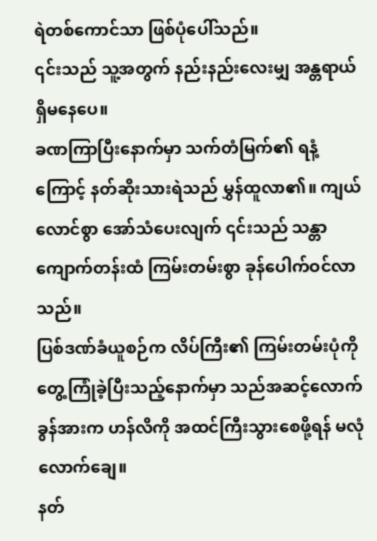ရဲတစ်ကောင်သာ ဖြစ်ပုံပေါ်သည်။
၎င်းသည် သူ့အတွက် နည်းနည်းလေးမျှ အန္တရာယ် ရှိမနေပေ။
ခဏကြာပြီးနောက်မှာ သက်တံမြက်၏ ရနံ့ကြောင့် နတ်ဆိုးသားရဲသည် မွှန်ထူလာ၏။ ကျယ်လောင်စွာ အော်သံပေးလျက် ၎င်းသည် သန္တာကျောက်တန်းထံ ကြမ်းတမ်းစွာ ခုန်ပေါက်ဝင်လာသည်။
ပြစ်ဒဏ်ခံယူစဉ်က လိပ်ကြီး၏ ကြမ်းတမ်းပုံကို တွေ့ကြုံခဲ့ပြီးသည့်နောက်မှာ သည်အဆင့်လောက် ခွန်အားက ဟန်လိကို အထင်ကြီးသွားစေဖို့ရန် မလုံလောက်ချေ။
နတ်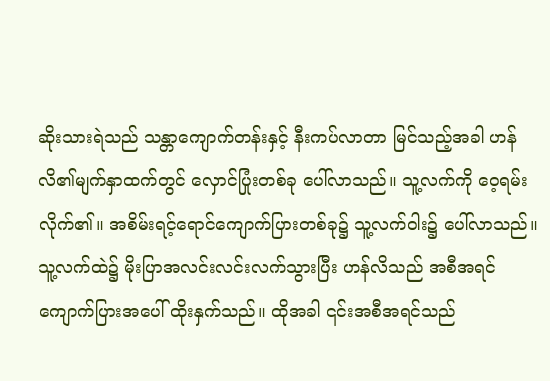ဆိုးသားရဲသည် သန္တာကျောက်တန်းနှင့် နီးကပ်လာတာ မြင်သည့်အခါ ဟန်လိ၏မျက်နှာထက်တွင် လှောင်ပြုံးတစ်ခု ပေါ်လာသည်။ သူ့လက်ကို ဝေ့ရမ်းလိုက်၏။ အစိမ်းရင့်ရောင်ကျောက်ပြားတစ်ခု၌ သူ့လက်ဝါး၌ ပေါ်လာသည်။ သူ့လက်ထဲ၌ မိုးပြာအလင်းလင်းလက်သွားပြီး ဟန်လိသည် အစီအရင်ကျောက်ပြားအပေါ် ထိုးနှက်သည်။ ထိုအခါ ၎င်းအစီအရင်သည်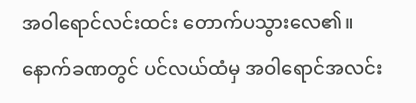အဝါရောင်လင်းထင်း တောက်ပသွားလေ၏။
နောက်ခဏတွင် ပင်လယ်ထံမှ အဝါရောင်အလင်း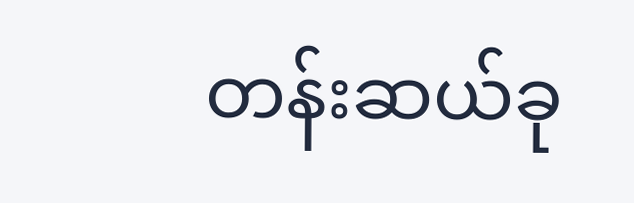တန်းဆယ်ခု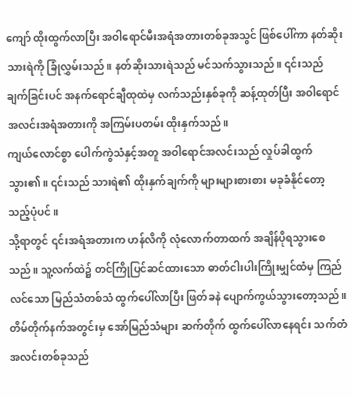ကျော် ထိုးထွက်လာပြီး အဝါရောင်မီးအရံအတားတစ်ခုအသွင် ဖြစ်ပေါ်ကာ နတ်ဆိုးသားရဲကို ခြုံလွှမ်းသည်။ နတ်ဆိုးသားရဲသည် မင်သက်သွားသည်။ ၎င်းသည် ချက်ခြင်းပင် အနက်ရောင်ချီထုထဲမှ လက်သည်းနှစ်ခုကို ဆန့်ထုတ်ပြီး အဝါရောင်အလင်းအရံအတားကို အကြမ်းပတမ်း ထိုးနှက်သည်။
ကျယ်လောင်စွာ ပေါက်ကွဲသံနှင့်အတူ အဝါရောင်အလင်းသည် လှုပ်ခါထွက်သွား၏။ ၎င်းသည် သားရဲ၏ ထိုးနှက်ချက်ကို များများစားစား မခုခံနိုင်တော့သည့်ပုံပင်။
သို့ရာတွင် ၎င်းအရံအတားက ဟန်လိကို လုံလောက်တာထက် အချိန်ပိုရသွားစေသည်။ သူ့လက်ထဲ၌ တင်ကြိုပြင်ဆင်ထားသော ဓာတ်ငါးပါးကြိုးမျှင်ထံမှ ကြည်လင်သော မြည်သံတစ်သံ ထွက်ပေါ်လာပြီး ဖြတ်ခနဲ ပျောက်ကွယ်သွားတော့သည်။
တိမ်တိုက်နက်အတွင်းမှ အော်မြည်သံများ ဆက်တိုက် ထွက်ပေါ်လာနေရင်း သက်တံအလင်းတစ်ခုသည်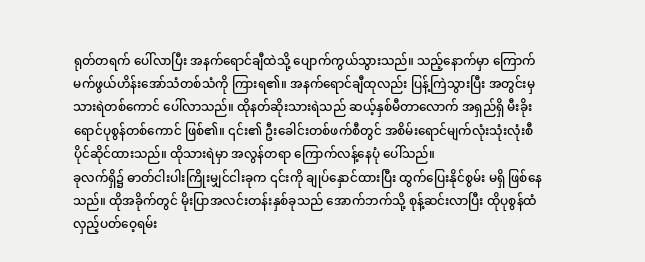ရုတ်တရက် ပေါ်လာပြီး အနက်ရောင်ချီထဲသို့ ပျောက်ကွယ်သွားသည်။ သည့်နောက်မှာ ကြောက်မက်ဖွယ်ဟိန်းအော်သံတစ်သံကို ကြားရ၏။ အနက်ရောင်ချီထုလည်း ပြန့်ကြဲသွားပြီး အတွင်းမှ သားရဲတစ်ကောင် ပေါ်လာသည်။ ထိုနတ်ဆိုးသားရဲသည် ဆယ့်နှစ်မီတာလောက် အရှည်ရှိ မီးခိုးရောင်ပုစွန်တစ်ကောင် ဖြစ်၏။ ၎င်း၏ ဦးခေါင်းတစ်ဖက်စီတွင် အစိမ်းရောင်မျက်လုံးသုံးလုံးစီ ပိုင်ဆိုင်ထားသည်။ ထိုသားရဲမှာ အလွန်တရာ ကြောက်လန့်နေပုံ ပေါ်သည်။
ခုလက်ရှိ၌ ဓာတ်ငါးပါးကြိုးမျှင်ငါးခုက ၎င်းကို ချုပ်နှောင်ထားပြီး ထွက်ပြေးနိုင်စွမ်း မရှိ ဖြစ်နေသည်။ ထိုအခိုက်တွင် မိုးပြာအလင်းတန်းနှစ်ခုသည် အောက်ဘက်သို့ စုန့်ဆင်းလာပြီး ထိုပုစွန်ထံ လှည့်ပတ်ဝေ့ရမ်း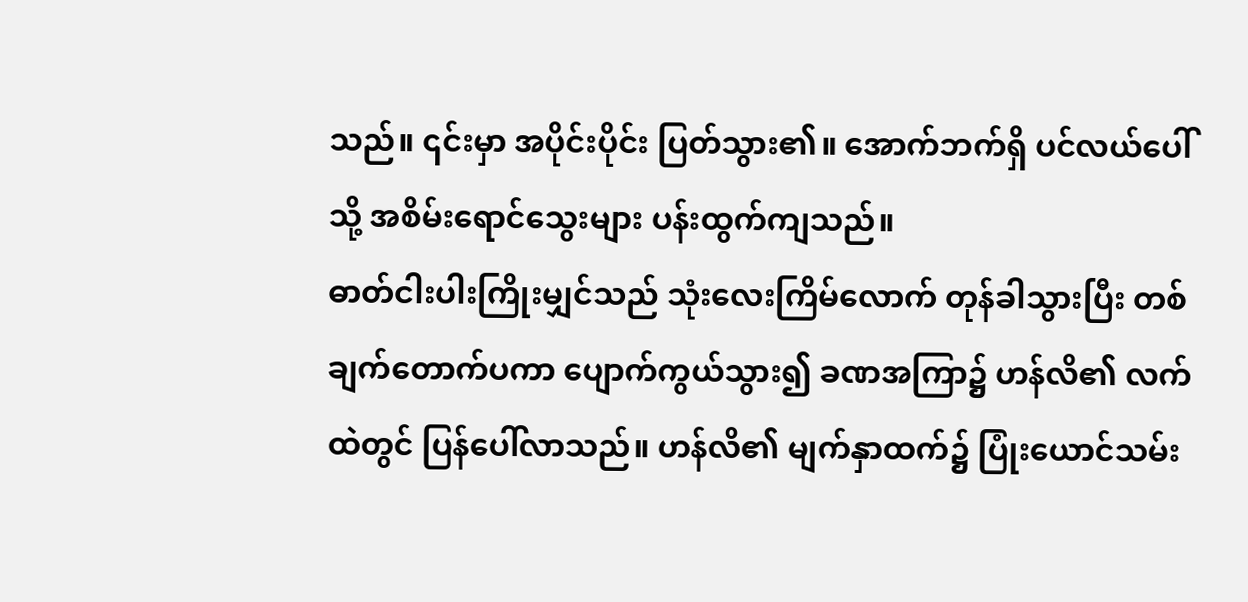သည်။ ၎င်းမှာ အပိုင်းပိုင်း ပြတ်သွား၏။ အောက်ဘက်ရှိ ပင်လယ်ပေါ်သို့ အစိမ်းရောင်သွေးများ ပန်းထွက်ကျသည်။
ဓာတ်ငါးပါးကြိုးမျှင်သည် သုံးလေးကြိမ်လောက် တုန်ခါသွားပြီး တစ်ချက်တောက်ပကာ ပျောက်ကွယ်သွား၍ ခဏအကြာ၌ ဟန်လိ၏ လက်ထဲတွင် ပြန်ပေါ်လာသည်။ ဟန်လိ၏ မျက်နှာထက်၌ ပြုံးယောင်သမ်း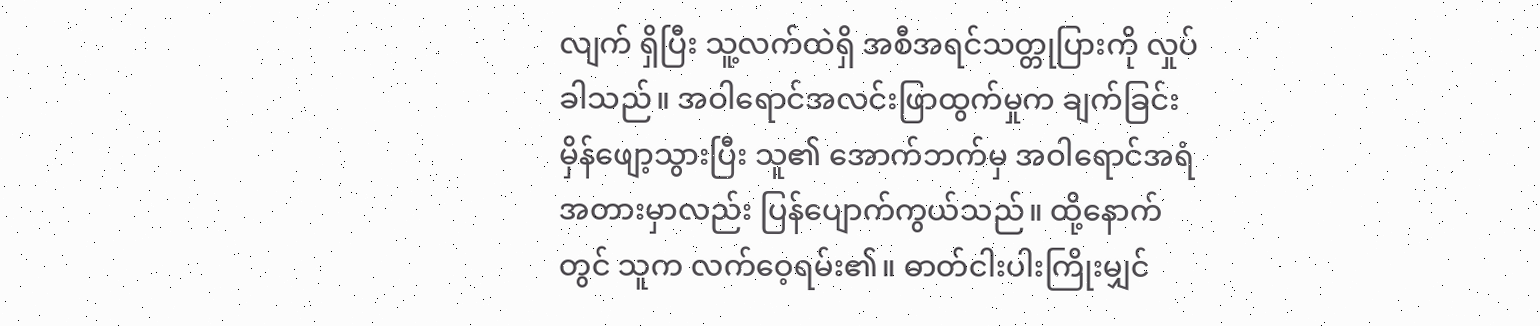လျက် ရှိပြီး သူ့လက်ထဲရှိ အစီအရင်သတ္တုပြားကို လှုပ်ခါသည်။ အဝါရောင်အလင်းဖြာထွက်မှုက ချက်ခြင်း မှိန်ဖျော့သွားပြီး သူ၏ အောက်ဘက်မှ အဝါရောင်အရံအတားမှာလည်း ပြန်ပျောက်ကွယ်သည်။ ထို့နောက်တွင် သူက လက်ဝေ့ရမ်း၏။ ဓာတ်ငါးပါးကြိုးမျှင်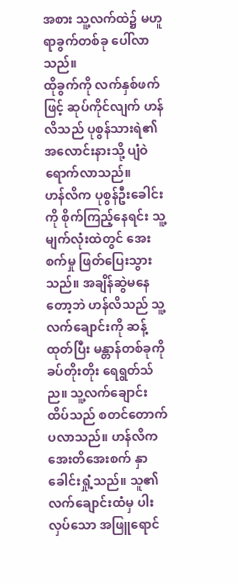အစား သူ့လက်ထဲ၌ မဟူရာခွက်တစ်ခု ပေါ်လာသည်။
ထိုခွက်ကို လက်နှစ်ဖက်ဖြင့် ဆုပ်ကိုင်လျက် ဟန်လိသည် ပုစွန်သားရဲ၏ အလောင်းနားသို့ ပျံဝဲရောက်လာသည်။
ဟန်လိက ပုစွန်ဦးခေါင်းကို စိုက်ကြည့်နေရင်း သူ့မျက်လုံးထဲတွင် အေးစက်မှု ဖြတ်ပြေးသွားသည်။ အချိန်ဆွဲမနေတော့ဘဲ ဟန်လိသည် သူ့လက်ချောင်းကို ဆန့်ထုတ်ပြီး မန္တာန်တစ်ခုကို ခပ်တိုးတိုး ရေရွတ်သ်ည။ သူ့လက်ချောင်းထိပ်သည် စတင်တောက်ပလာသည်။ ဟန်လိက အေးတိအေးစက် နှာခေါင်းရှုံ့သည်။ သူ၏လက်ချောင်းထံမှ ပါးလှပ်သော အဖြူရောင်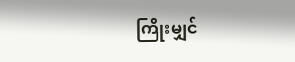ကြိုးမျှင်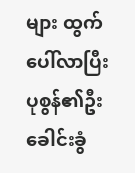များ ထွက်ပေါ်လာပြီး ပုစွန်၏ဦးခေါင်းခွံ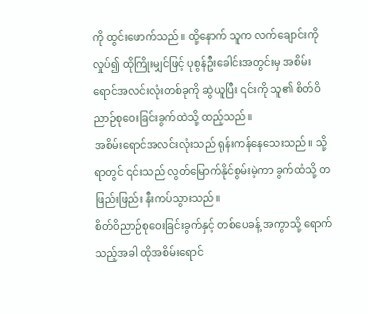ကို ထွင်းဖောက်သည်။ ထို့နောက် သူက လက်ချောင်းကို လှုပ်၍ ထိုကြိုးမျှင်ဖြင့် ပုစွန်ဦးခေါင်းအတွင်းမှ အစိမ်းရောင်အလင်းလုံးတစ်ခုကို ဆွဲယူပြီး ၎င်းကို သူ၏ စိတ်ဝိညာဉ်စုဝေးခြင်းခွက်ထဲသို့ ထည့်သည်။
အစိမ်းရောင်အလင်းလုံးသည် ရုန်းကန်နေသေးသည်။ သို့ရာတွင် ၎င်းသည် လွတ်မြောက်နိုင်စွမ်းမဲ့ကာ ခွက်ထံသို့ တဖြည်းဖြည်း နီးကပ်သွားသည်။
စိတ်ဝိညာဉ်စုဝေးခြင်းခွက်နှင့် တစ်ပေခန့် အကွာသို့ ရောက်သည့်အခါ ထိုအစိမ်းရောင်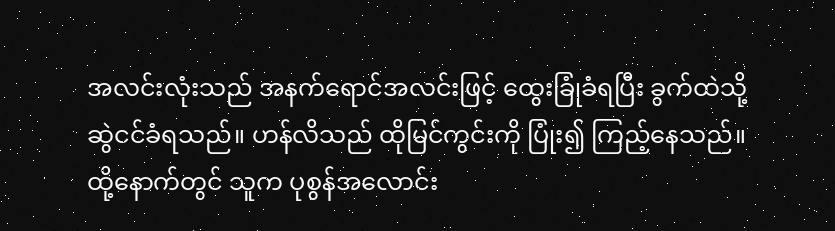အလင်းလုံးသည် အနက်ရောင်အလင်းဖြင့် ထွေးခြုံခံရပြီး ခွက်ထဲသို့ ဆွဲငင်ခံရသည်။ ဟန်လိသည် ထိုမြင်ကွင်းကို ပြုံး၍ ကြည့်နေသည်။ ထို့နောက်တွင် သူက ပုစွန်အလောင်း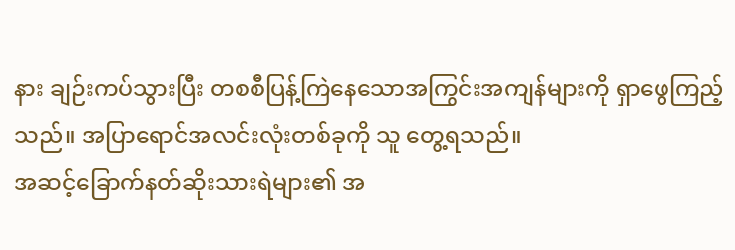နား ချဉ်းကပ်သွားပြီး တစစီပြန့်ကြဲနေသောအကြွင်းအကျန်များကို ရှာဖွေကြည့်သည်။ အပြာရောင်အလင်းလုံးတစ်ခုကို သူ တွေ့ရသည်။
အဆင့်ခြောက်နတ်ဆိုးသားရဲများ၏ အ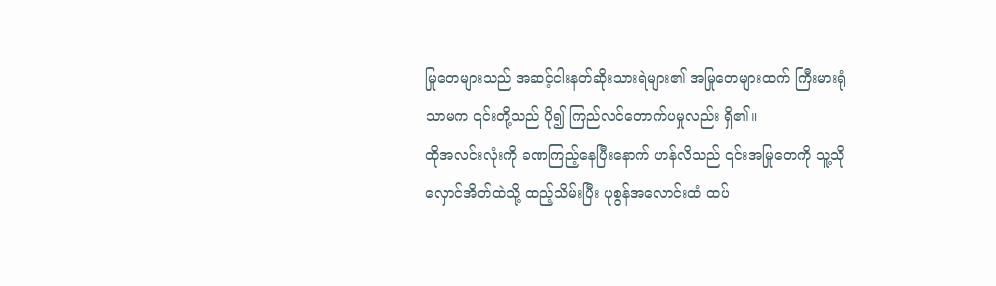မြုတေများသည် အဆင့်ငါးနတ်ဆိုးသားရဲများ၏ အမြုတေများထက် ကြီးမားရုံသာမက ၎င်းတို့သည် ပို၍ ကြည်လင်တောက်ပမှုလည်း ရှိ၏။
ထိုအလင်းလုံးကို ခဏကြည့်နေပြီးနောက် ဟန်လိသည် ၎င်းအမြုတေကို သူ့သိုလှောင်အိတ်ထဲသို့ ထည့်သိမ်းပြီး ပုစွန်အလောင်းထံ ထပ်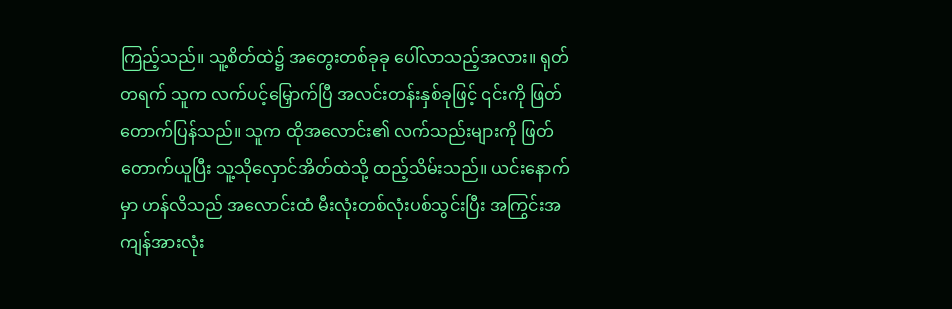ကြည့်သည်။ သူ့စိတ်ထဲ၌ အတွေးတစ်ခုခု ပေါ်လာသည့်အလား။ ရုတ်တရက် သူက လက်ပင့်မြှောက်ပြီ အလင်းတန်းနှစ်ခုဖြင့် ၎င်းကို ဖြတ်တောက်ပြန်သည်။ သူက ထိုအလောင်း၏ လက်သည်းများကို ဖြတ်တောက်ယူပြီး သူ့သိုလှောင်အိတ်ထဲသို့ ထည့်သိမ်းသည်။ ယင်းနောက်မှာ ဟန်လိသည် အလောင်းထံ မီးလုံးတစ်လုံးပစ်သွင်းပြီး အကြွင်းအကျန်အားလုံး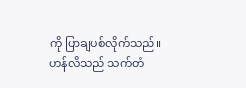ကို ပြာချပစ်လိုက်သည်။
ဟန်လိသည် သက်တံ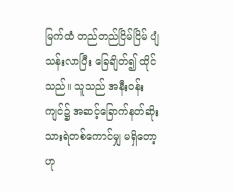မြက်ထံ တည်တည်ငြိမ်ငြိမ် ပျံသန်းလာပြီး ခြေချိတ်၍ ထိုင်သည်။ သူသည် အနီးဝန်းကျင်၌ အဆင့်ခြောက်နတ်ဆိုးသားရဲတစ်ကောင်မျှ မရှိတော့ဟု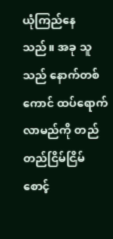ယုံကြည်နေသည်။ အခု သူသည် နောက်တစ်ကောင် ထပ်ရောက်လာမည်ကို တည်တည်ငြိမ်ငြိမ် စောင့်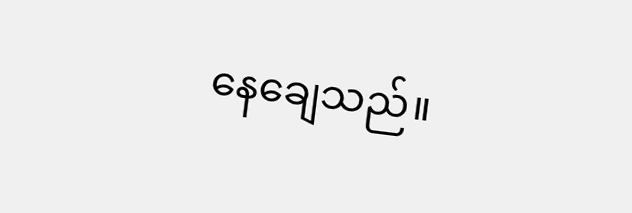နေချေသည်။